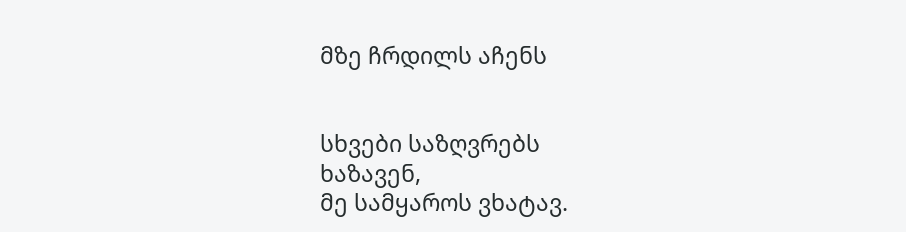მზე ჩრდილს აჩენს


სხვები საზღვრებს
ხაზავენ,
მე სამყაროს ვხატავ.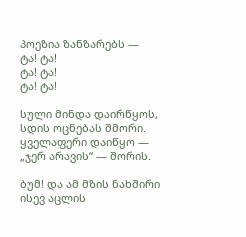პოეზია ზანზარებს —
ტა! ტა!
ტა! ტა!
ტა! ტა!

სული მინდა დაირწყოს,
სდის ოცნებას შმორი.
ყველაფერი დაიწყო —
„ჯერ არავის“ — შორის.

ბუმ! და ამ მზის ნახშირი
ისევ აცლის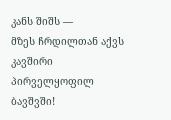კანს შიშს —
მზეს ჩრდილთან აქვს კავშირი
პირველყოფილ ბავშვში!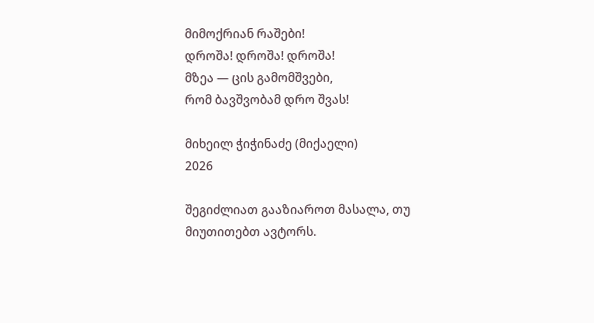მიმოქრიან რაშები!
დროშა! დროშა! დროშა!
მზეა — ცის გამომშვები,
რომ ბავშვობამ დრო შვას!

მიხეილ ჭიჭინაძე (მიქაელი)
2026

შეგიძლიათ გააზიაროთ მასალა, თუ მიუთითებთ ავტორს.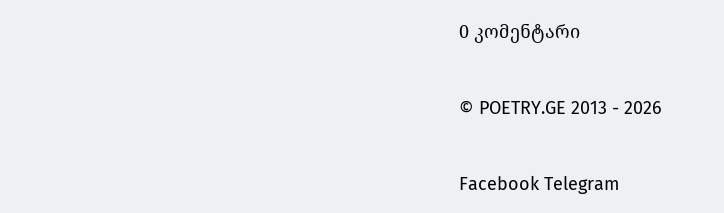0 კომენტარი

© POETRY.GE 2013 - 2026

Facebook Telegram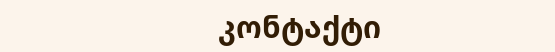კონტაქტი